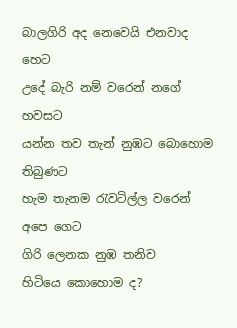බාලගිරි අද නෙවෙයි එනවාද
හෙට
උදේ බැරි නම් වරෙන් නගේ
හවසට
යන්න තව තැන් නුඹට බොහොම
තිබුණට
හැම තැනම රැවටිල්ල වරෙන්
අපෙ ගෙට
ගිරි ලෙනක නුඹ තනිව
හිටියෙ කොහොම ද?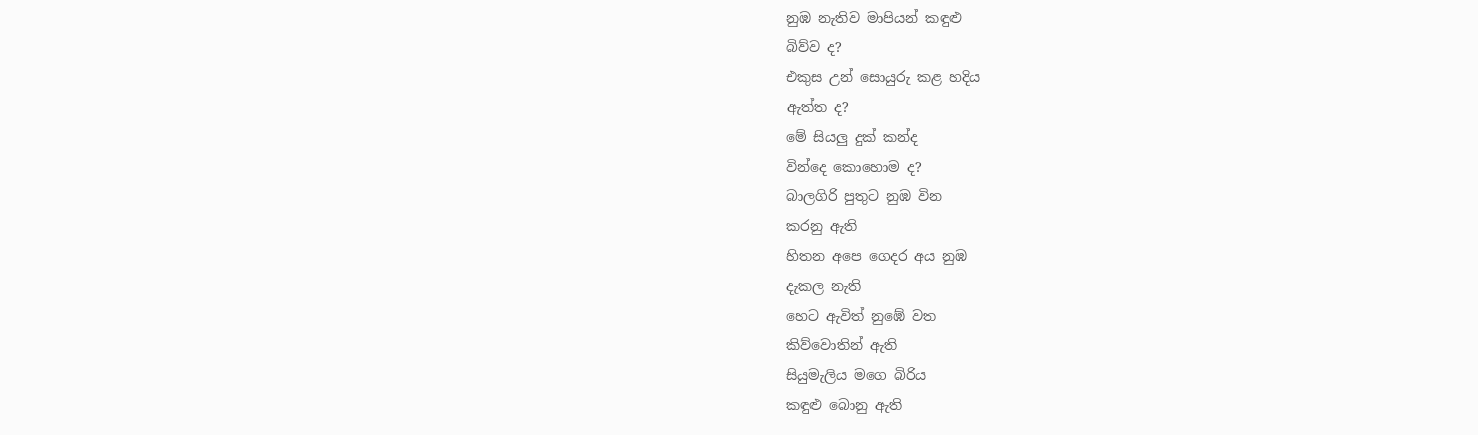නුඹ නැතිව මාපියන් කඳුළු
බිව්ව ද?
එකුස උන් සොයුරු කළ හදිය
ඇත්ත ද?
මේ සියලු දුක් කන්ද
වින්දෙ කොහොම ද?
බාලගිරි පුතුට නුඹ වින
කරනු ඇති
හිතන අපෙ ගෙදර අය නුඹ
දැකල නැති
හෙට ඇවිත් නුඹේ වත
කිව්වොතින් ඇති
සියුමැලිය මගෙ බිරිය
කඳුළු බොනු ඇති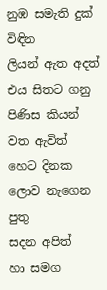නුඹ සමැති දුක් විඳින
ලියන් ඇත අදත්
එය සිතට ගනු පිණිස කියන්
වත ඇවිත්
හෙට දිනක ලොව නැගෙන පුතු
සදන අපිත්
හා සමග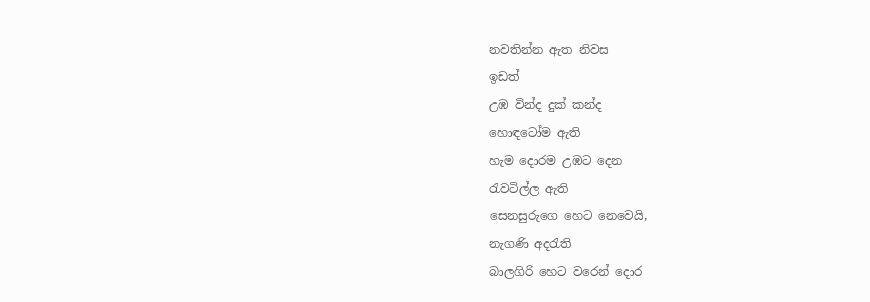නවතින්න ඇත නිවස
ඉඩත්
උඹ වින්ද දුක් කන්ද
හොඳටෝම ඇති
හැම දොරම උඹට දෙන
රැවටිල්ල ඇති
සෙනසුරුගෙ හෙට නෙවෙයි,
නැගණි අදරැති
බාලගිරි හෙට වරෙන් දොර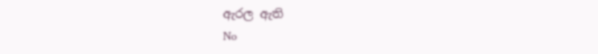ඇරල ඇති
No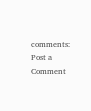comments:
Post a Comment